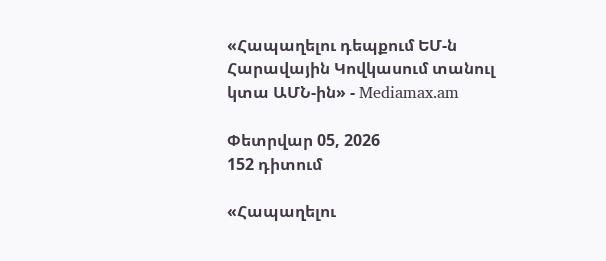«Հապաղելու դեպքում ԵՄ-ն Հարավային Կովկասում տանուլ կտա ԱՄՆ-ին» - Mediamax.am

Փետրվար 05, 2026
152 դիտում

«Հապաղելու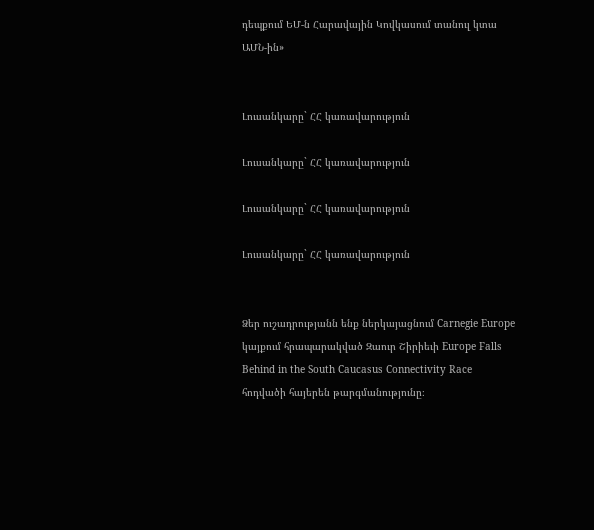դեպքում ԵՄ-ն Հարավային Կովկասում տանուլ կտա ԱՄՆ-ին»


Լուսանկարը` ՀՀ կառավարություն

Լուսանկարը` ՀՀ կառավարություն

Լուսանկարը` ՀՀ կառավարություն

Լուսանկարը` ՀՀ կառավարություն


Ձեր ուշադրությանն ենք ներկայացնում Carnegie Europe կայքում հրապարակված Զաուր Շիրիեւի Europe Falls Behind in the South Caucasus Connectivity Race հոդվածի հայերեն թարգմանությունը։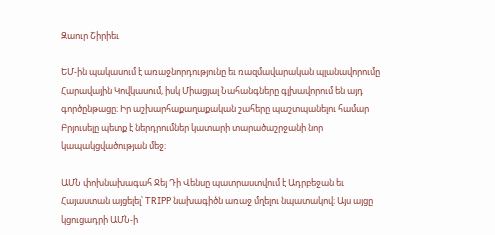Զաուր Շիրիեւ

ԵՄ-ին պակասում է առաջնորդությունը եւ ռազմավարական պլանավորումը Հարավային Կովկասում, իսկ Միացյալ Նահանգները գլխավորում են այդ գործընթացը։ Իր աշխարհաքաղաքական շահերը պաշտպանելու համար Բրյուսելը պետք է ներդրումներ կատարի տարածաշրջանի նոր կապակցվածության մեջ։

ԱՄՆ փոխնախագահ Ջեյ Դի Վենսը պատրաստվում է Ադրբեջան եւ Հայաստան այցելել՝ TRIPP նախագիծն առաջ մղելու նպատակով։ Այս այցը կցուցադրի ԱՄՆ-ի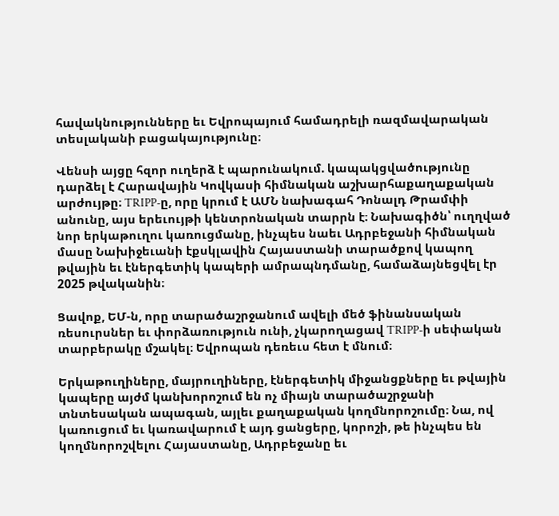հավակնությունները եւ Եվրոպայում համադրելի ռազմավարական տեսլականի բացակայությունը։

Վենսի այցը հզոր ուղերձ է պարունակում. կապակցվածությունը դարձել է Հարավային Կովկասի հիմնական աշխարհաքաղաքական արժույթը։ TRIPP-ը, որը կրում է ԱՄՆ նախագահ Դոնալդ Թրամփի անունը, այս երեւույթի կենտրոնական տարրն է։ Նախագիծն՝ ուղղված նոր երկաթուղու կառուցմանը, ինչպես նաեւ Ադրբեջանի հիմնական մասը Նախիջեւանի էքսկլավին Հայաստանի տարածքով կապող թվային եւ էներգետիկ կապերի ամրապնդմանը, համաձայնեցվել էր 2025 թվականին։

Ցավոք, ԵՄ-ն, որը տարածաշրջանում ավելի մեծ ֆինանսական ռեսուրսներ եւ փորձառություն ունի, չկարողացավ TRIPP-ի սեփական տարբերակը մշակել։ Եվրոպան դեռեւս հետ է մնում։

Երկաթուղիները, մայրուղիները, էներգետիկ միջանցքները եւ թվային կապերը այժմ կանխորոշում են ոչ միայն տարածաշրջանի տնտեսական ապագան, այլեւ քաղաքական կողմնորոշումը։ Նա, ով կառուցում եւ կառավարում է այդ ցանցերը, կորոշի, թե ինչպես են կողմնորոշվելու Հայաստանը, Ադրբեջանը եւ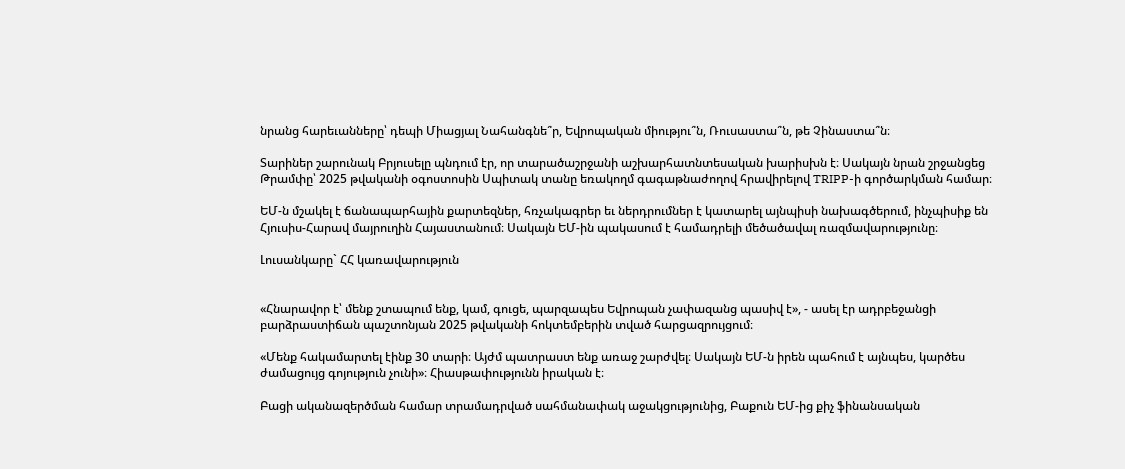նրանց հարեւանները՝ դեպի Միացյալ Նահանգնե՞ր, Եվրոպական միությու՞ն, Ռուսաստա՞ն, թե Չինաստա՞ն։

Տարիներ շարունակ Բրյուսելը պնդում էր, որ տարածաշրջանի աշխարհատնտեսական խարիսխն է։ Սակայն նրան շրջանցեց Թրամփը՝ 2025 թվականի օգոստոսին Սպիտակ տանը եռակողմ գագաթնաժողով հրավիրելով TRIPP-ի գործարկման համար։

ԵՄ-ն մշակել է ճանապարհային քարտեզներ, հռչակագրեր եւ ներդրումներ է կատարել այնպիսի նախագծերում, ինչպիսիք են Հյուսիս-Հարավ մայրուղին Հայաստանում։ Սակայն ԵՄ-ին պակասում է համադրելի մեծածավալ ռազմավարությունը։

Լուսանկարը` ՀՀ կառավարություն


«Հնարավոր է՝ մենք շտապում ենք, կամ, գուցե, պարզապես Եվրոպան չափազանց պասիվ է», - ասել էր ադրբեջանցի բարձրաստիճան պաշտոնյան 2025 թվականի հոկտեմբերին տված հարցազրույցում։

«Մենք հակամարտել էինք 30 տարի։ Այժմ պատրաստ ենք առաջ շարժվել։ Սակայն ԵՄ-ն իրեն պահում է այնպես, կարծես ժամացույց գոյություն չունի»։ Հիասթափությունն իրական է։

Բացի ականազերծման համար տրամադրված սահմանափակ աջակցությունից, Բաքուն ԵՄ-ից քիչ ֆինանսական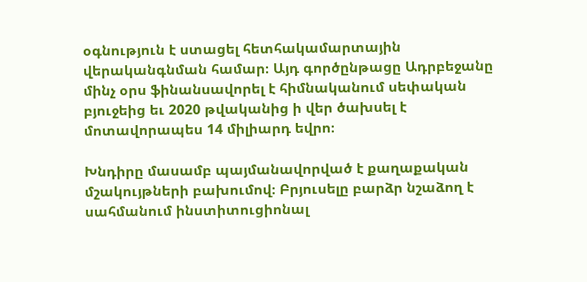օգնություն է ստացել հետհակամարտային վերականգնման համար։ Այդ գործընթացը Ադրբեջանը մինչ օրս ֆինանսավորել է հիմնականում սեփական բյուջեից եւ 2020 թվականից ի վեր ծախսել է մոտավորապես 14 միլիարդ եվրո։

Խնդիրը մասամբ պայմանավորված է քաղաքական մշակույթների բախումով։ Բրյուսելը բարձր նշաձող է սահմանում ինստիտուցիոնալ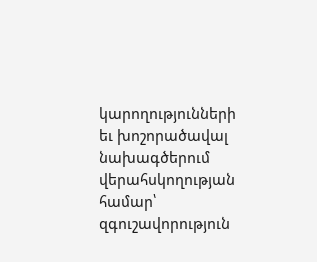կարողությունների եւ խոշորածավալ նախագծերում վերահսկողության համար՝ զգուշավորություն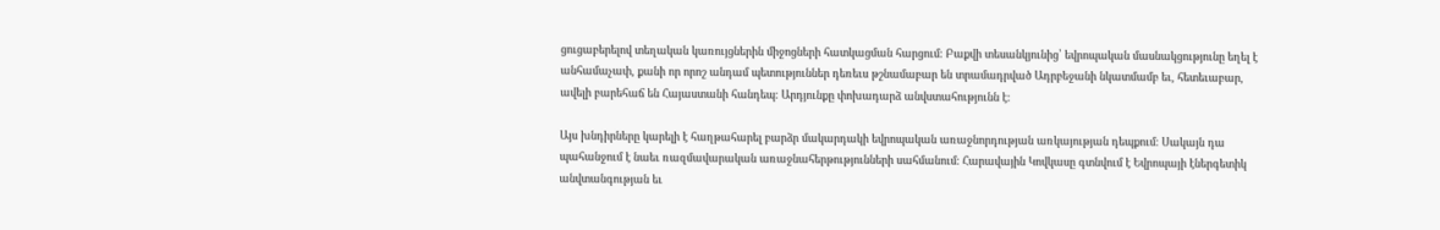ցուցաբերելով տեղական կառույցներին միջոցների հատկացման հարցում։ Բաքվի տեսանկյունից՝ եվրոպական մասնակցությունը եղել է անհամաչափ, քանի որ որոշ անդամ պետություններ դեռեւս թշնամաբար են տրամադրված Ադրբեջանի նկատմամբ եւ, հետեւաբար, ավելի բարեհաճ են Հայաստանի հանդեպ։ Արդյունքը փոխադարձ անվստահությունն է։

Այս խնդիրները կարելի է հաղթահարել բարձր մակարդակի եվրոպական առաջնորդության առկայության դեպքում։ Սակայն դա պահանջում է նաեւ ռազմավարական առաջնահերթությունների սահմանում։ Հարավային Կովկասը գտնվում է Եվրոպայի էներգետիկ անվտանգության եւ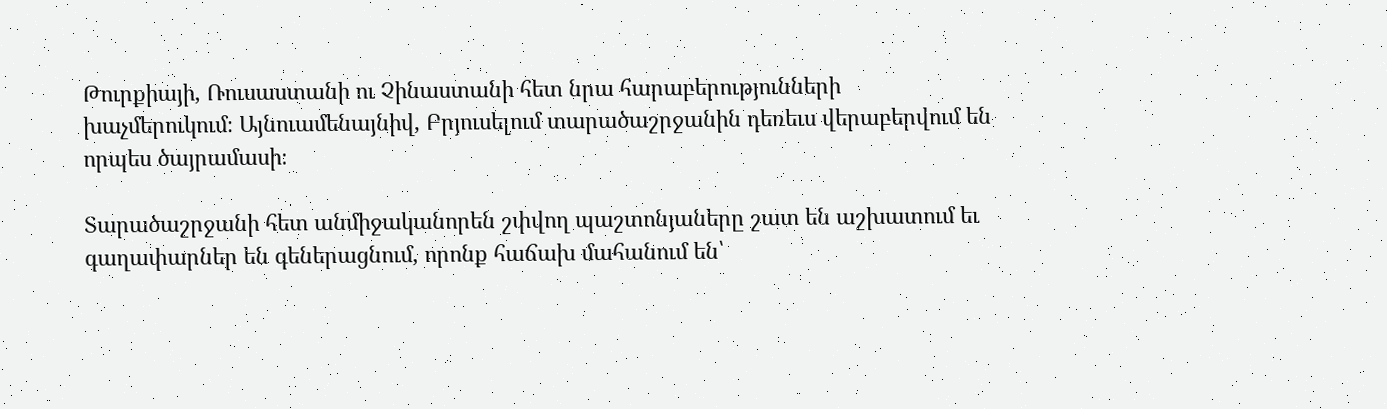Թուրքիայի, Ռուսաստանի ու Չինաստանի հետ նրա հարաբերությունների խաչմերուկում։ Այնուամենայնիվ, Բրյուսելում տարածաշրջանին դեռեւս վերաբերվում են որպես ծայրամասի։

Տարածաշրջանի հետ անմիջականորեն շփվող պաշտոնյաները շատ են աշխատում եւ գաղափարներ են գեներացնում, որոնք հաճախ մահանում են՝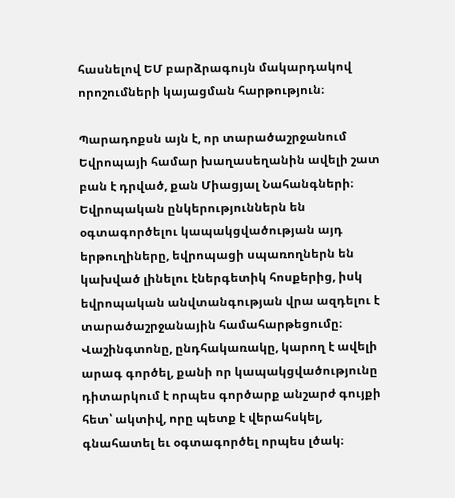հասնելով ԵՄ բարձրագույն մակարդակով որոշումների կայացման հարթություն։

Պարադոքսն այն է, որ տարածաշրջանում Եվրոպայի համար խաղասեղանին ավելի շատ բան է դրված, քան Միացյալ Նահանգների։ Եվրոպական ընկերություններն են օգտագործելու կապակցվածության այդ երթուղիները, եվրոպացի սպառողներն են կախված լինելու էներգետիկ հոսքերից, իսկ եվրոպական անվտանգության վրա ազդելու է տարածաշրջանային համահարթեցումը։ Վաշինգտոնը, ընդհակառակը, կարող է ավելի արագ գործել, քանի որ կապակցվածությունը դիտարկում է որպես գործարք անշարժ գույքի հետ՝ ակտիվ, որը պետք է վերահսկել, գնահատել եւ օգտագործել որպես լծակ։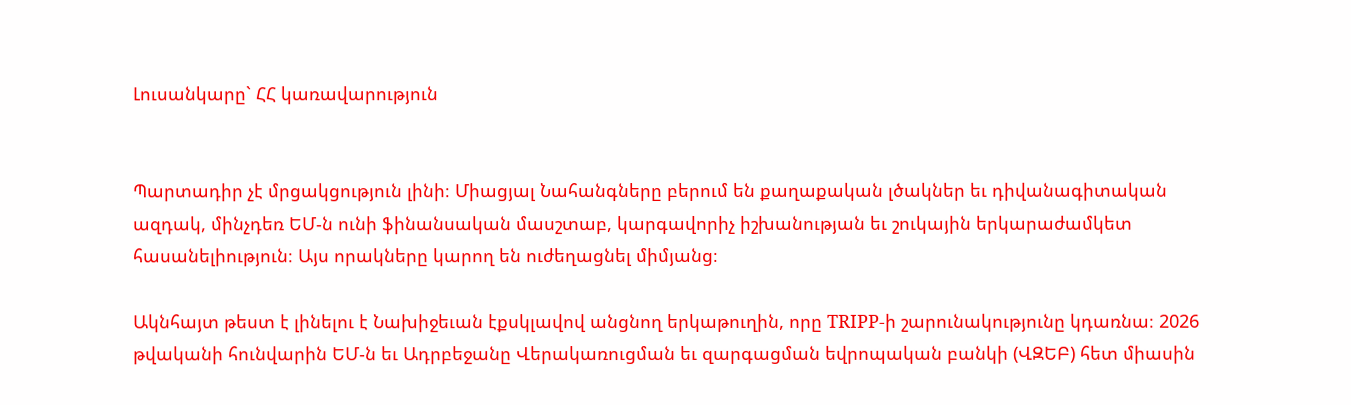Լուսանկարը` ՀՀ կառավարություն


Պարտադիր չէ մրցակցություն լինի։ Միացյալ Նահանգները բերում են քաղաքական լծակներ եւ դիվանագիտական ազդակ, մինչդեռ ԵՄ-ն ունի ֆինանսական մասշտաբ, կարգավորիչ իշխանության եւ շուկային երկարաժամկետ հասանելիություն։ Այս որակները կարող են ուժեղացնել միմյանց։

Ակնհայտ թեստ է լինելու է Նախիջեւան էքսկլավով անցնող երկաթուղին, որը TRIPP-ի շարունակությունը կդառնա։ 2026 թվականի հունվարին ԵՄ-ն եւ Ադրբեջանը Վերակառուցման եւ զարգացման եվրոպական բանկի (ՎԶԵԲ) հետ միասին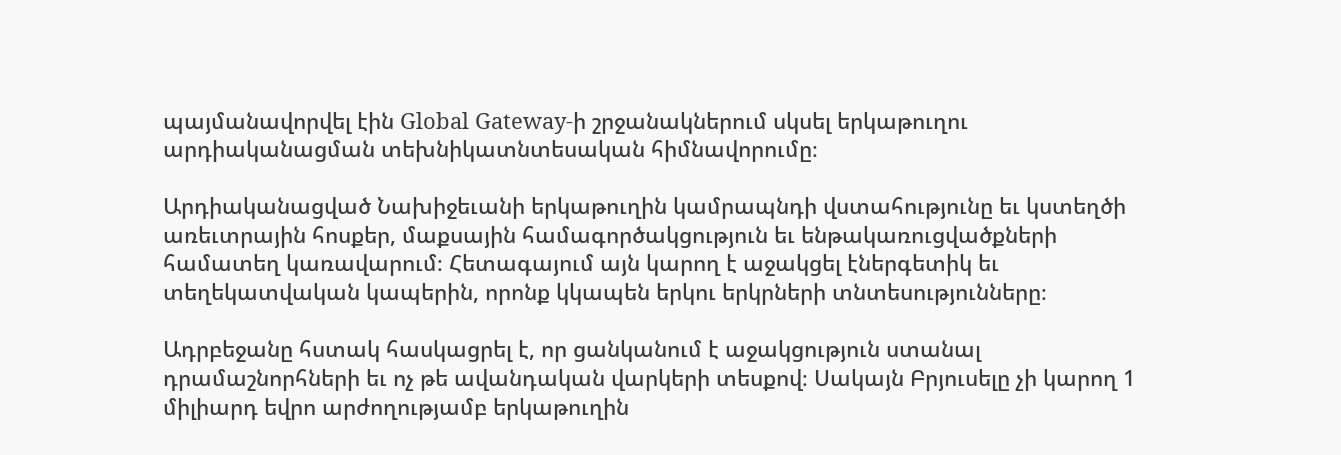պայմանավորվել էին Global Gateway-ի շրջանակներում սկսել երկաթուղու արդիականացման տեխնիկատնտեսական հիմնավորումը։

Արդիականացված Նախիջեւանի երկաթուղին կամրապնդի վստահությունը եւ կստեղծի առեւտրային հոսքեր, մաքսային համագործակցություն եւ ենթակառուցվածքների համատեղ կառավարում։ Հետագայում այն կարող է աջակցել էներգետիկ եւ տեղեկատվական կապերին, որոնք կկապեն երկու երկրների տնտեսությունները։

Ադրբեջանը հստակ հասկացրել է, որ ցանկանում է աջակցություն ստանալ դրամաշնորհների եւ ոչ թե ավանդական վարկերի տեսքով։ Սակայն Բրյուսելը չի կարող 1 միլիարդ եվրո արժողությամբ երկաթուղին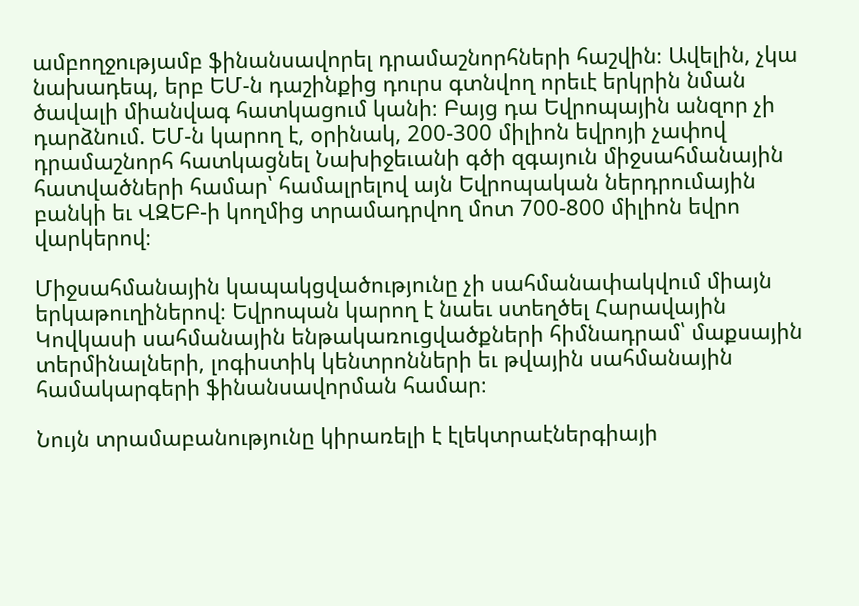ամբողջությամբ ֆինանսավորել դրամաշնորհների հաշվին։ Ավելին, չկա նախադեպ, երբ ԵՄ-ն դաշինքից դուրս գտնվող որեւէ երկրին նման ծավալի միանվագ հատկացում կանի։ Բայց դա Եվրոպային անզոր չի դարձնում. ԵՄ-ն կարող է, օրինակ, 200-300 միլիոն եվրոյի չափով դրամաշնորհ հատկացնել Նախիջեւանի գծի զգայուն միջսահմանային հատվածների համար՝ համալրելով այն Եվրոպական ներդրումային բանկի եւ ՎԶԵԲ-ի կողմից տրամադրվող մոտ 700-800 միլիոն եվրո վարկերով։

Միջսահմանային կապակցվածությունը չի սահմանափակվում միայն երկաթուղիներով։ Եվրոպան կարող է նաեւ ստեղծել Հարավային Կովկասի սահմանային ենթակառուցվածքների հիմնադրամ՝ մաքսային տերմինալների, լոգիստիկ կենտրոնների եւ թվային սահմանային համակարգերի ֆինանսավորման համար։

Նույն տրամաբանությունը կիրառելի է էլեկտրաէներգիայի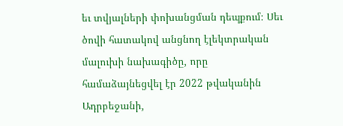եւ տվյալների փոխանցման դեպքում։ Սեւ ծովի հատակով անցնող էլեկտրական մալուխի նախագիծը, որը համաձայնեցվել էր 2022 թվականին Ադրբեջանի,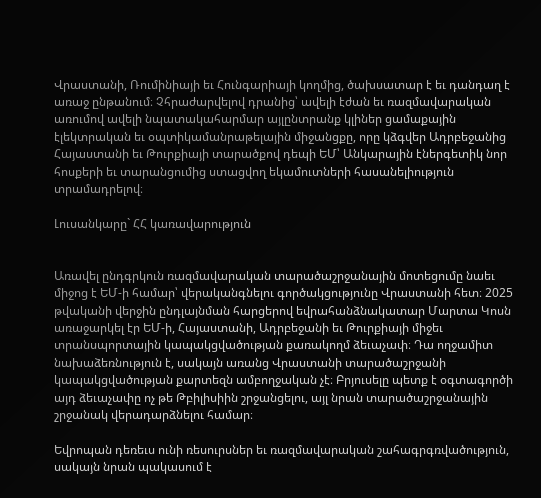Վրաստանի, Ռումինիայի եւ Հունգարիայի կողմից, ծախսատար է եւ դանդաղ է առաջ ընթանում։ Չհրաժարվելով դրանից՝ ավելի էժան եւ ռազմավարական առումով ավելի նպատակահարմար այլընտրանք կլիներ ցամաքային էլեկտրական եւ օպտիկամանրաթելային միջանցքը, որը կձգվեր Ադրբեջանից Հայաստանի եւ Թուրքիայի տարածքով դեպի ԵՄ՝ Անկարային էներգետիկ նոր հոսքերի եւ տարանցումից ստացվող եկամուտների հասանելիություն տրամադրելով։

Լուսանկարը` ՀՀ կառավարություն


Առավել ընդգրկուն ռազմավարական տարածաշրջանային մոտեցումը նաեւ միջոց է ԵՄ-ի համար՝ վերականգնելու գործակցությունը Վրաստանի հետ։ 2025 թվականի վերջին ընդլայնման հարցերով եվրահանձնակատար Մարտա Կոսն առաջարկել էր ԵՄ-ի, Հայաստանի, Ադրբեջանի եւ Թուրքիայի միջեւ տրանսպորտային կապակցվածության քառակողմ ձեւաչափ։ Դա ողջամիտ նախաձեռնություն է, սակայն առանց Վրաստանի տարածաշրջանի կապակցվածության քարտեզն ամբողջական չէ։ Բրյուսելը պետք է օգտագործի այդ ձեւաչափը ոչ թե Թբիլիսիին շրջանցելու, այլ նրան տարածաշրջանային շրջանակ վերադարձնելու համար։

Եվրոպան դեռեւս ունի ռեսուրսներ եւ ռազմավարական շահագրգռվածություն, սակայն նրան պակասում է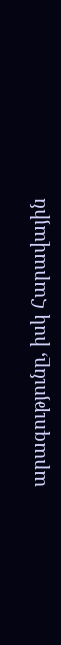արագությունը, իսկ Հարավային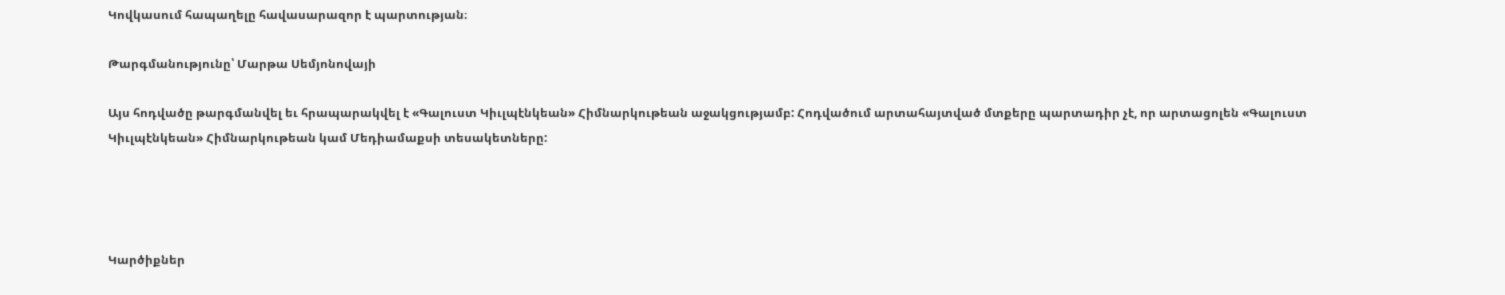Կովկասում հապաղելը հավասարազոր է պարտության։

Թարգմանությունը՝ Մարթա Սեմյոնովայի

Այս հոդվածը թարգմանվել եւ հրապարակվել է «Գալուստ Կիւլպէնկեան» Հիմնարկութեան աջակցությամբ: Հոդվածում արտահայտված մտքերը պարտադիր չէ, որ արտացոլեն «Գալուստ Կիւլպէնկեան» Հիմնարկութեան կամ Մեդիամաքսի տեսակետները:




Կարծիքներ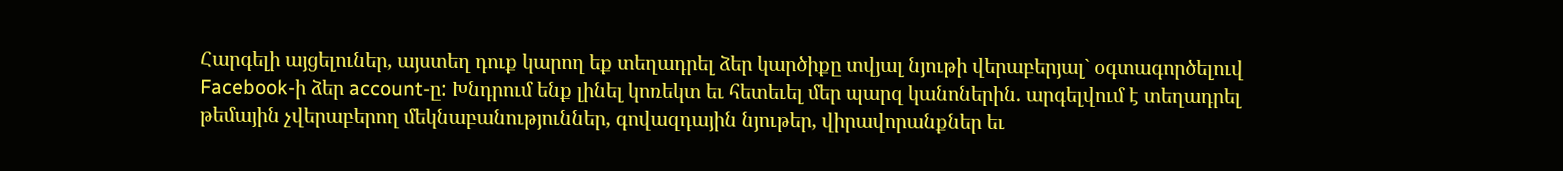Հարգելի այցելուներ, այստեղ դուք կարող եք տեղադրել ձեր կարծիքը տվյալ նյութի վերաբերյալ` օգտագործելուվ Facebook-ի ձեր account-ը: Խնդրում ենք լինել կոռեկտ եւ հետեւել մեր պարզ կանոներին. արգելվում է տեղադրել թեմային չվերաբերող մեկնաբանություններ, գովազդային նյութեր, վիրավորանքներ եւ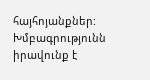հայհոյանքներ: Խմբագրությունն իրավունք է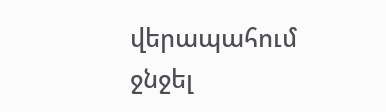վերապահում ջնջել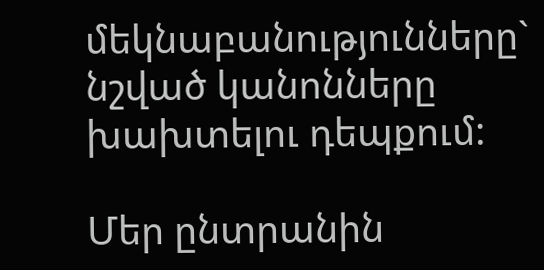մեկնաբանությունները` նշված կանոնները խախտելու դեպքում:

Մեր ընտրանին